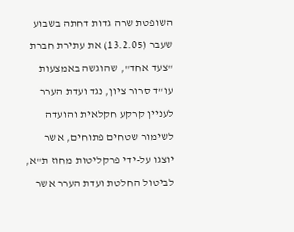השופטת שרה גדות דחתה בשבוע שעבר (13.2.05) את עתירת חברת "צעד אחד", שהוגשה באמצעות עו"ד סרור ציון, נגד ועדת הערר לעניין קרקע חקלאית והועדה לשימור שטחים פתוחים, אשר יוצגו על-ידי פרקליטות מחוז ת"א, לביטול החלטת ועדת הערר אשר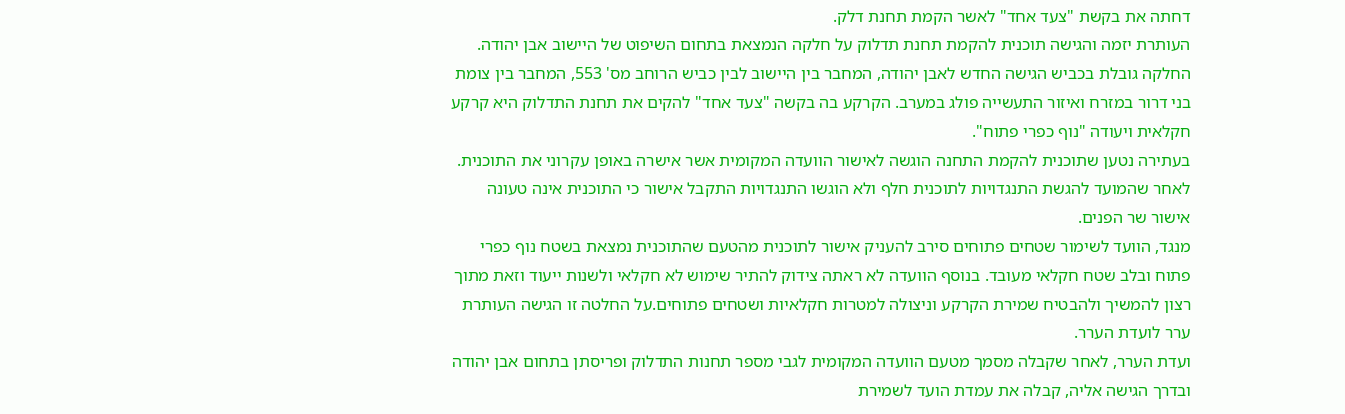דחתה את בקשת "צעד אחד" לאשר הקמת תחנת דלק.
העותרת יזמה והגישה תוכנית להקמת תחנת תדלוק על חלקה הנמצאת בתחום השיפוט של היישוב אבן יהודה. החלקה גובלת בכביש הגישה החדש לאבן יהודה, המחבר בין היישוב לבין כביש הרוחב מס' 553, המחבר בין צומת בני דרור במזרח ואיזור התעשייה פולג במערב. הקרקע בה בקשה "צעד אחד" להקים את תחנת התדלוק היא קרקע חקלאית ויעודה "נוף כפרי פתוח".
בעתירה נטען שתוכנית להקמת התחנה הוגשה לאישור הוועדה המקומית אשר אישרה באופן עקרוני את התוכנית. לאחר שהמועד להגשת התנגדויות לתוכנית חלף ולא הוגשו התנגדויות התקבל אישור כי התוכנית אינה טעונה אישור שר הפנים.
מנגד, הוועד לשימור שטחים פתוחים סירב להעניק אישור לתוכנית מהטעם שהתוכנית נמצאת בשטח נוף כפרי פתוח ובלב שטח חקלאי מעובד. בנוסף הוועדה לא ראתה צידוק להתיר שימוש לא חקלאי ולשנות ייעוד וזאת מתוך רצון להמשיך ולהבטיח שמירת הקרקע וניצולה למטרות חקלאיות ושטחים פתוחים.על החלטה זו הגישה העותרת ערר לועדת הערר.
ועדת הערר, לאחר שקבלה מסמך מטעם הוועדה המקומית לגבי מספר תחנות התדלוק ופריסתן בתחום אבן יהודה ובדרך הגישה אליה, קבלה את עמדת הועד לשמירת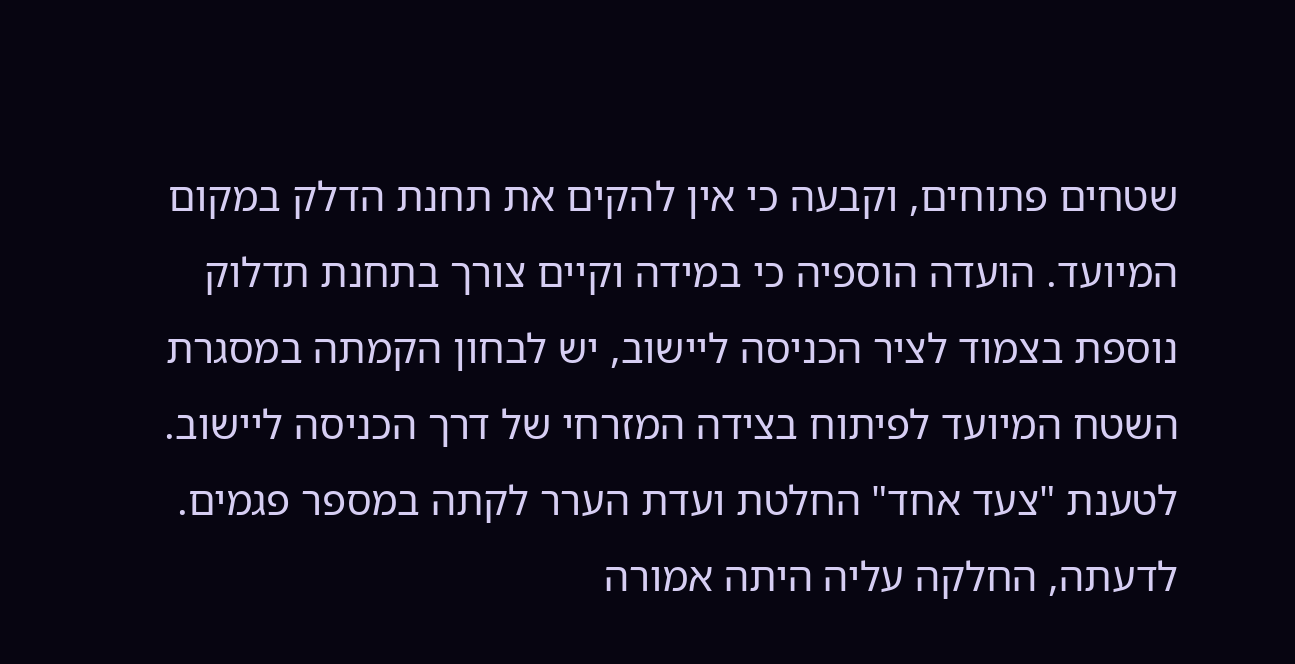שטחים פתוחים, וקבעה כי אין להקים את תחנת הדלק במקום המיועד. הועדה הוספיה כי במידה וקיים צורך בתחנת תדלוק נוספת בצמוד לציר הכניסה ליישוב, יש לבחון הקמתה במסגרת השטח המיועד לפיתוח בצידה המזרחי של דרך הכניסה ליישוב.
לטענת "צעד אחד" החלטת ועדת הערר לקתה במספר פגמים. לדעתה, החלקה עליה היתה אמורה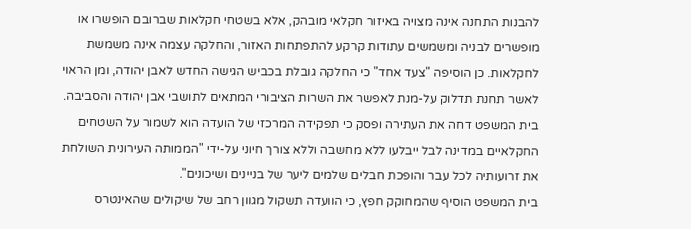להבנות התחנה אינה מצויה באיזור חקלאי מובהק, אלא בשטחי חקלאות שברובם הופשרו או מופשרים לבניה ומשמשים עתודות קרקע להתפתחות האזור, והחלקה עצמה אינה משמשת לחקלאות. כן הוסיפה "צעד אחד" כי החלקה גובלת בכביש הגישה החדש לאבן יהודה, ומן הראוי לאשר תחנת תדלוק על-מנת לאפשר את השרות הציבורי המתאים לתושבי אבן יהודה והסביבה.
בית המשפט דחה את העתירה ופסק כי תפקידה המרכזי של הועדה הוא לשמור על השטחים החקלאיים במדינה לבל ייבלעו ללא מחשבה וללא צורך חיוני על-ידי "הממותה העירונית השולחת את זרועותיה לכל עבר והופכת חבלים שלמים ליער של בניינים ושיכונים".
בית המשפט הוסיף שהמחוקק חפץ, כי הוועדה תשקול מגוון רחב של שיקולים שהאינטרס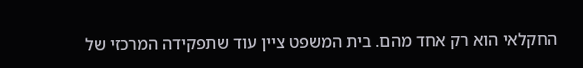החקלאי הוא רק אחד מהם. בית המשפט ציין עוד שתפקידה המרכזי של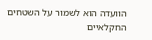הוועדה הוא לשמור על השטחים החקלאיים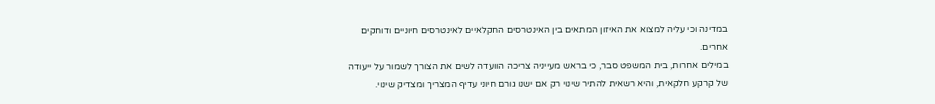במדינה וכי עליה למצוא את האיזון המתאים בין האינטרסים החקלאיים לאינטרסים חיוניים ודוחקים אחרים.
במילים אחרות, בית המשפט סבר, כי בראש מעייניה צריכה הוועדה לשים את הצורך לשמור על ייעודה של קרקע חלקאית, והיא רשאית להתיר שינוי רק אם ישנו גורם חיוני עדיף המצריך ומצדיק שינוי.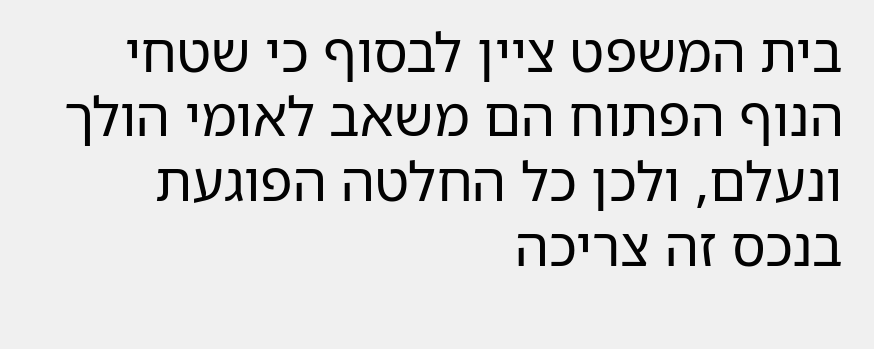בית המשפט ציין לבסוף כי שטחי הנוף הפתוח הם משאב לאומי הולך ונעלם, ולכן כל החלטה הפוגעת בנכס זה צריכה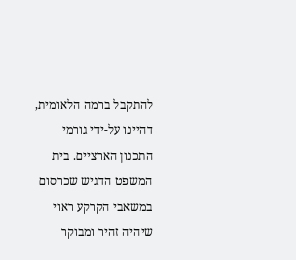להתקבל ברמה הלאומית, דהיינו על-ידי גורמי התכנון הארציים. בית המשפט הדגיש שכרסום במשאבי הקרקע ראוי שיהיה זהיר ומבוקר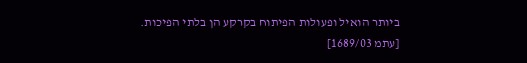ביותר הואיל ופעולות הפיתוח בקרקע הן בלתי הפיכות.
[עתמ 1689/03]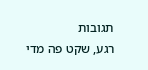תגובות
רגע, שקט פה מדי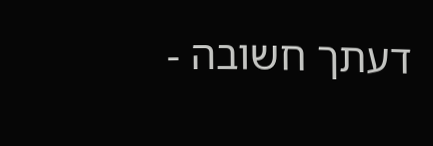דעתך חשובה -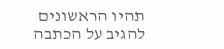תהיו הראשונים להגיב על הכתבה